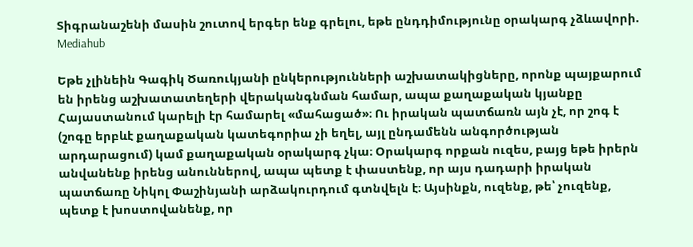Տիգրանաշենի մասին շուտով երգեր ենք գրելու, եթե ընդդիմությունը օրակարգ չձևավորի. Mediahub

Եթե չլինեին Գագիկ Ծառուկյանի ընկերությունների աշխատակիցները, որոնք պայքարում են իրենց աշխատատեղերի վերականգնման համար, ապա քաղաքական կյանքը Հայաստանում կարելի էր համարել «մահացած»։ Ու իրական պատճառն այն չէ, որ շոգ է (շոգը երբևէ քաղաքական կատեգորիա չի եղել, այլ ընդամենն անգործության արդարացում) կամ քաղաքական օրակարգ չկա։ Օրակարգ որքան ուզես, բայց եթե իրերն անվանենք իրենց անուններով, ապա պետք է փաստենք, որ այս դադարի իրական պատճառը Նիկոլ Փաշինյանի արձակուրդում գտնվելն է։ Այսինքն, ուզենք, թե՝ չուզենք, պետք է խոստովանենք, որ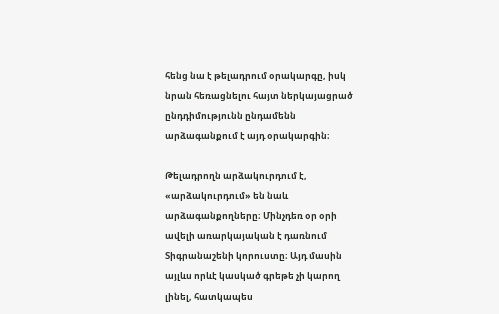հենց նա է թելադրում օրակարգը, իսկ նրան հեռացնելու հայտ ներկայացրած ընդդիմությունն ընդամենն արձագանքում է այդ օրակարգին։

Թելադրողն արձակուրդում է, «արձակուրդում» են նաև արձագանքողները։ Մինչդեռ օր օրի ավելի առարկայական է դառնում Տիգրանաշենի կորուստը։ Այդ մասին այլևս որևէ կասկած գրեթե չի կարող լինել, հատկապես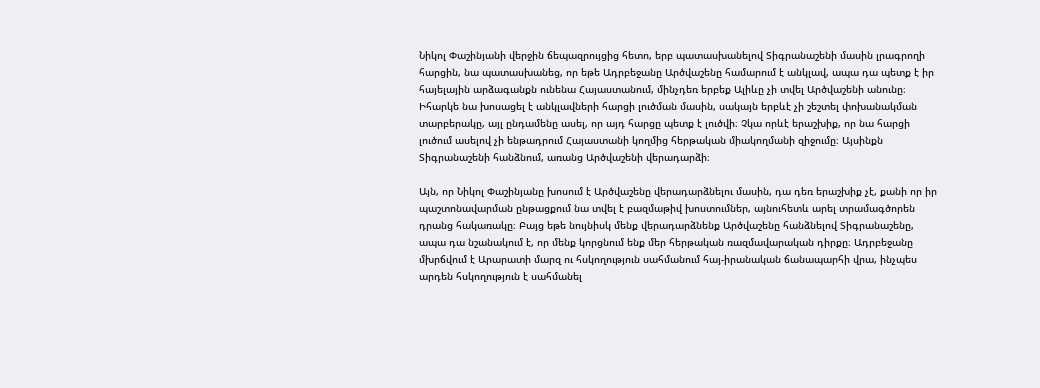Նիկոլ Փաշինյանի վերջին ճեպազրույցից հետո, երբ պատասխանելով Տիգրանաշենի մասին լրագրողի հարցին, նա պատասխանեց, որ եթե Ադրբեջանը Արծվաշենը համարում է անկլավ, ապա դա պետք է իր հայելային արձագանքն ունենա Հայաստանում, մինչդեռ երբեք Ալիևը չի տվել Արծվաշենի անունը։ Իհարկե նա խոսացել է անկլավների հարցի լուծման մասին, սակայն երբևէ չի շեշտել փոխանակման տարբերակը, այլ ընդամենը ասել, որ այդ հարցը պետք է լուծվի։ Չկա որևէ երաշխիք, որ նա հարցի լուծում ասելով չի ենթադրում Հայաստանի կողմից հերթական միակողմանի զիջումը։ Այսինքն Տիգրանաշենի հանձնում, առանց Արծվաշենի վերադարձի։

Այն, որ Նիկոլ Փաշինյանը խոսում է Արծվաշենը վերադարձնելու մասին, դա դեռ երաշխիք չէ, քանի որ իր պաշտոնավարման ընթացքում նա տվել է բազմաթիվ խոստումներ, այնուհետև արել տրամագծորեն դրանց հակառակը։ Բայց եթե նույնիսկ մենք վերադարձնենք Արծվաշենը հանձնելով Տիգրանաշենը, ապա դա նշանակում է, որ մենք կորցնում ենք մեր հերթական ռազմավարական դիրքը։ Ադրբեջանը մխրճվում է Արարատի մարզ ու հսկողություն սահմանում հայ-իրանական ճանապարհի վրա, ինչպես արդեն հսկողություն է սահմանել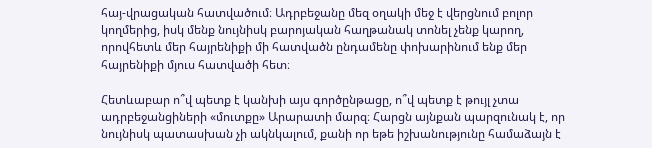հայ-վրացական հատվածում։ Ադրբեջանը մեզ օղակի մեջ է վերցնում բոլոր կողմերից, իսկ մենք նույնիսկ բարոյական հաղթանակ տոնել չենք կարող, որովհետև մեր հայրենիքի մի հատվածն ընդամենը փոխարինում ենք մեր հայրենիքի մյուս հատվածի հետ։

Հետևաբար ո՞վ պետք է կանխի այս գործընթացը, ո՞վ պետք է թույլ չտա ադրբեջանցիների «մուտքը» Արարատի մարզ։ Հարցն այնքան պարզունակ է, որ նույնիսկ պատասխան չի ակնկալում, քանի որ եթե իշխանությունը համաձայն է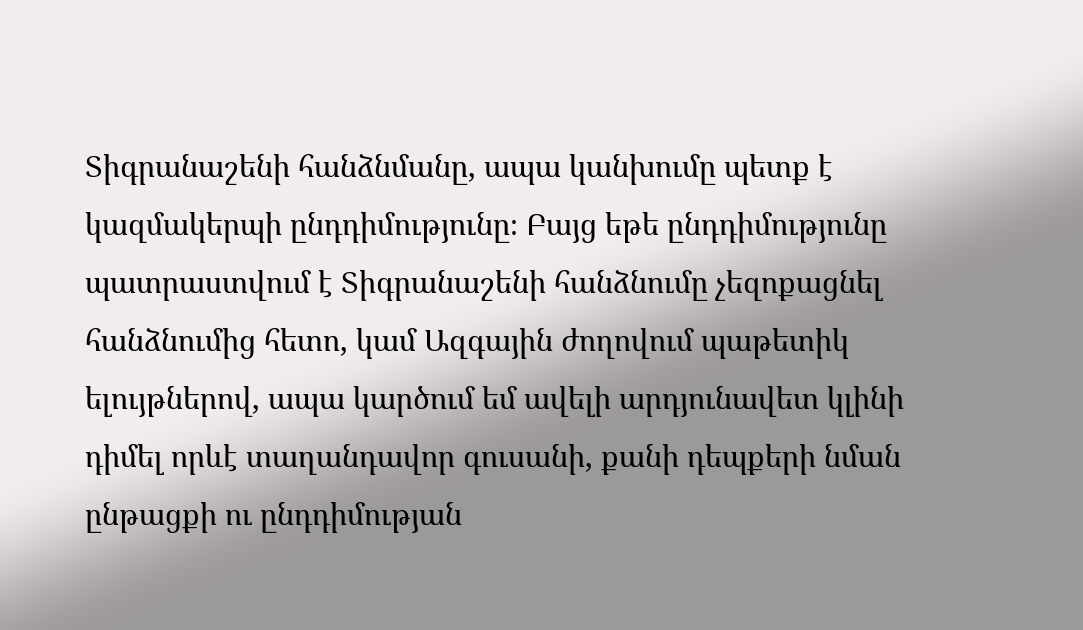Տիգրանաշենի հանձնմանը, ապա կանխումը պետք է կազմակերպի ընդդիմությունը։ Բայց եթե ընդդիմությունը պատրաստվում է Տիգրանաշենի հանձնումը չեզոքացնել հանձնումից հետո, կամ Ազգային ժողովում պաթետիկ ելույթներով, ապա կարծում եմ ավելի արդյունավետ կլինի դիմել որևէ տաղանդավոր գուսանի, քանի դեպքերի նման ընթացքի ու ընդդիմության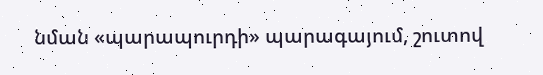նման «պարապուրդի» պարագայում, շուտով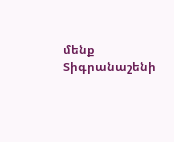մենք Տիգրանաշենի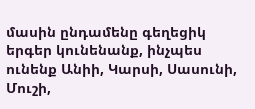մասին ընդամենը գեղեցիկ երգեր կունենանք, ինչպես ունենք Անիի, Կարսի, Սասունի, Մուշի,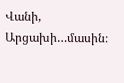Վանի, Արցախի…մասին։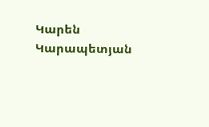Կարեն Կարապետյան